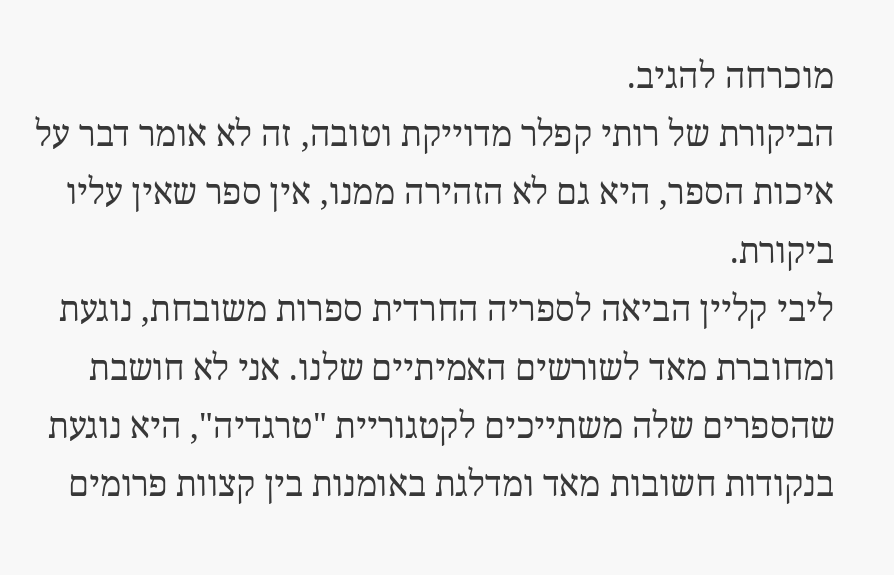מוכרחה להגיב.
הביקורת של רותי קפלר מדוייקת וטובה, זה לא אומר דבר על איכות הספר, היא גם לא הזהירה ממנו, אין ספר שאין עליו ביקורת.
ליבי קליין הביאה לספריה החרדית ספרות משובחת, נוגעת ומחוברת מאד לשורשים האמיתיים שלנו. אני לא חושבת שהספרים שלה משתייכים לקטגוריית "טרגדיה", היא נוגעת בנקודות חשובות מאד ומדלגת באומנות בין קצוות פרומים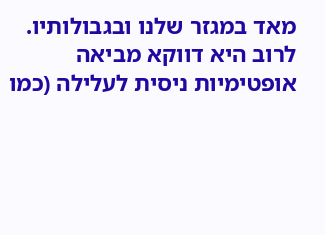מאד במגזר שלנו ובגבולותיו. לרוב היא דווקא מביאה אופטימיות ניסית לעלילה (כמו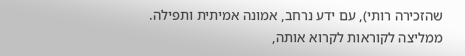שהזכירה רותי), עם ידע נרחב, אמונה אמיתית ותפילה.
ממליצה לקוראות לקרוא אותה,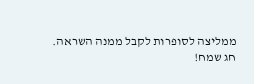ממליצה לסופרות לקבל ממנה השראה.
חג שמח!